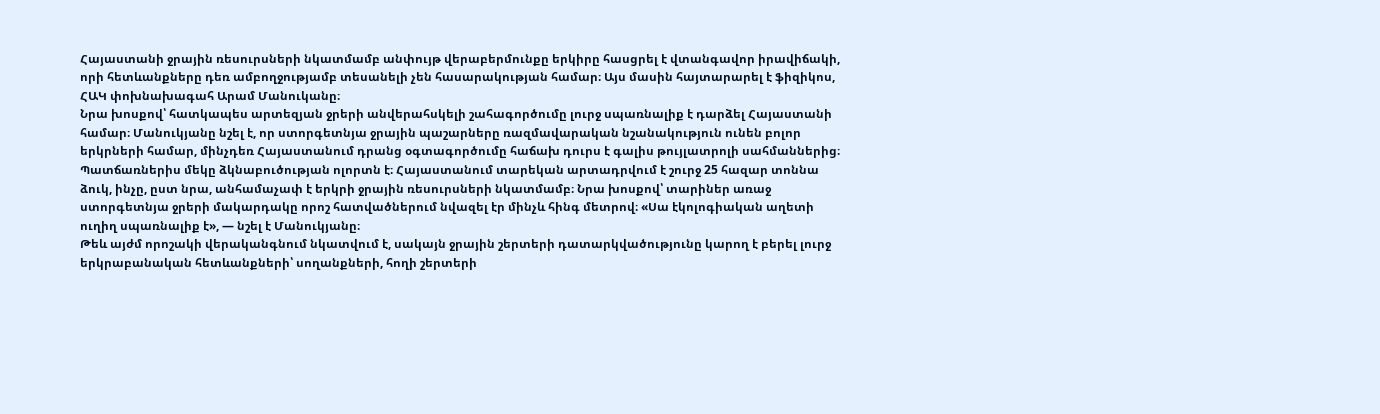Հայաստանի ջրային ռեսուրսների նկատմամբ անփույթ վերաբերմունքը երկիրը հասցրել է վտանգավոր իրավիճակի, որի հետևանքները դեռ ամբողջությամբ տեսանելի չեն հասարակության համար։ Այս մասին հայտարարել է ֆիզիկոս, ՀԱԿ փոխնախագահ Արամ Մանուկանը։
Նրա խոսքով՝ հատկապես արտեզյան ջրերի անվերահսկելի շահագործումը լուրջ սպառնալիք է դարձել Հայաստանի համար։ Մանուկյանը նշել է, որ ստորգետնյա ջրային պաշարները ռազմավարական նշանակություն ունեն բոլոր երկրների համար, մինչդեռ Հայաստանում դրանց օգտագործումը հաճախ դուրս է գալիս թույլատրոլի սահմաններից։
Պատճառներիս մեկը ձկնաբուծության ոլորտն է։ Հայաստանում տարեկան արտադրվում է շուրջ 25 հազար տոննա ձուկ, ինչը, ըստ նրա, անհամաչափ է երկրի ջրային ռեսուրսների նկատմամբ։ Նրա խոսքով՝ տարիներ առաջ ստորգետնյա ջրերի մակարդակը որոշ հատվածներում նվազել էր մինչև հինգ մետրով։ «Սա էկոլոգիական աղետի ուղիղ սպառնալիք է», — նշել է Մանուկյանը։
Թեև այժմ որոշակի վերականգնում նկատվում է, սակայն ջրային շերտերի դատարկվածությունը կարող է բերել լուրջ երկրաբանական հետևանքների՝ սողանքների, հողի շերտերի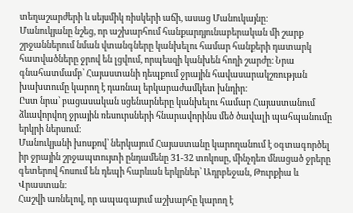տեղաշարժերի և սեյսմիկ ռիսկերի աճի, ասաց Մանուկայնը։
Մանուկյանը նշեց, որ աշխարհում հանքարդյունաբերական մի շարք շրջաններում նման վտանգները կանխելու համար հանքերի դատարկ հատվածները ջրով են լցվում, որպեսզի կանխեն հողի շարժը։ Նրա գնահատմամբ՝ Հայաստանի դեպքում ջրային հավասարակշռության խախտումը կարող է դառնալ երկարաժամկետ խնդիր։
Ըստ նրա՝ բացասական սցենարները կանխելու համար Հայաստանում ձևավորվող ջրային ռեսուրսների հնարավորինս մեծ ծավալի պահպանումը երկրի ներսում։
Մանուկյանի խոսքով՝ ներկայում Հայաստանը կարողանում է օգտագործել իր ջրային շրջապտույտի ընդամենը 31-32 տոկոսը, մինչդեռ մնացած ջրերը գետերով հոսում են դեպի հարևան երկրներ՝ Ադրբեջան, Թուրքիա և Վրաստան։
Հաշվի առնելով, որ ապագայում աշխարհը կարող է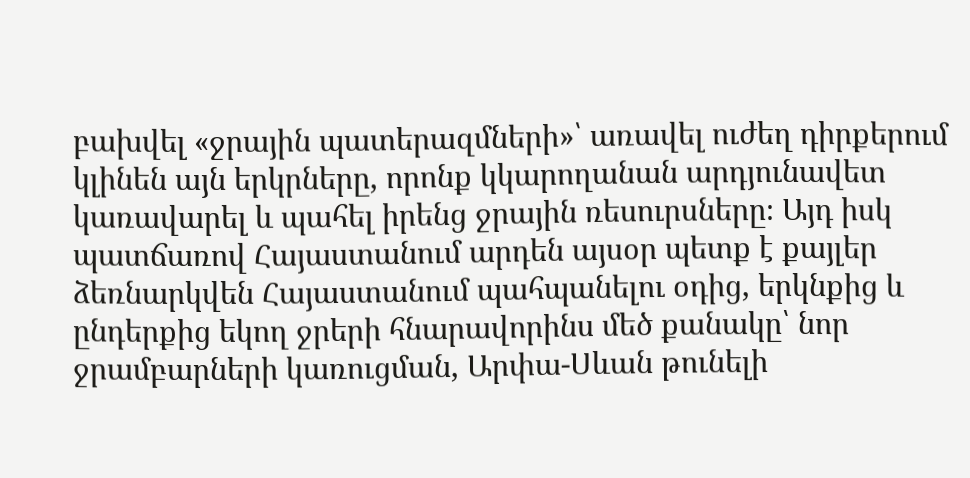բախվել «ջրային պատերազմների»՝ առավել ուժեղ դիրքերում կլինեն այն երկրները, որոնք կկարողանան արդյունավետ կառավարել և պահել իրենց ջրային ռեսուրսները։ Այդ իսկ պատճառով Հայաստանում արդեն այսօր պետք է քայլեր ձեռնարկվեն Հայաստանում պահպանելու օդից, երկնքից և ընդերքից եկող ջրերի հնարավորինս մեծ քանակը՝ նոր ջրամբարների կառուցման, Արփա-Սևան թունելի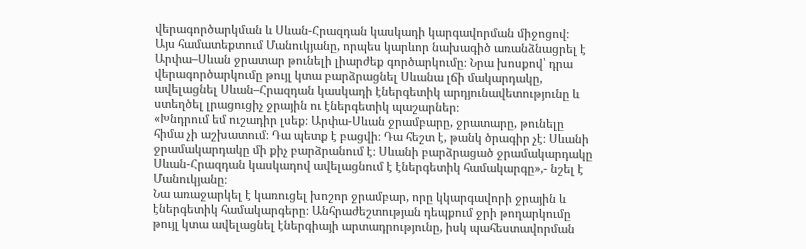վերագործարկման և Սևան-Հրազդան կասկադի կարգավորման միջոցով։
Այս համատեքտում Մանուկյանը, որպես կարևոր նախագիծ առանձնացրել է Արփա–Սևան ջրատար թունելի լիարժեք գործարկումը։ Նրա խոսքով՝ դրա վերագործարկումը թույլ կտա բարձրացնել Սևանա լճի մակարդակը, ավելացնել Սևան–Հրազդան կասկադի էներգետիկ արդյունավետությունը և ստեղծել լրացուցիչ ջրային ու էներգետիկ պաշարներ։
«Խնդրում եմ ուշադիր լսեք։ Արփա-Սևան ջրամբարը, ջրատարը, թունելը հիմա չի աշխատում։ Դա պետք է բացվի։ Դա հեշտ է, թանկ ծրագիր չէ։ Սևանի ջրամակարդակը մի քիչ բարձրանում է։ Սևանի բարձրացած ջրամակարդակը Սևան-Հրազդան կասկադով ավելացնում է էներգետիկ համակարգը»,- նշել է Մանուկյանը։
Նա առաջարկել է կառուցել խոշոր ջրամբար, որը կկարգավորի ջրային և էներգետիկ համակարգերը։ Անհրաժեշտության դեպքում ջրի թողարկումը թույլ կտա ավելացնել էներգիայի արտադրությունը, իսկ պահեստավորման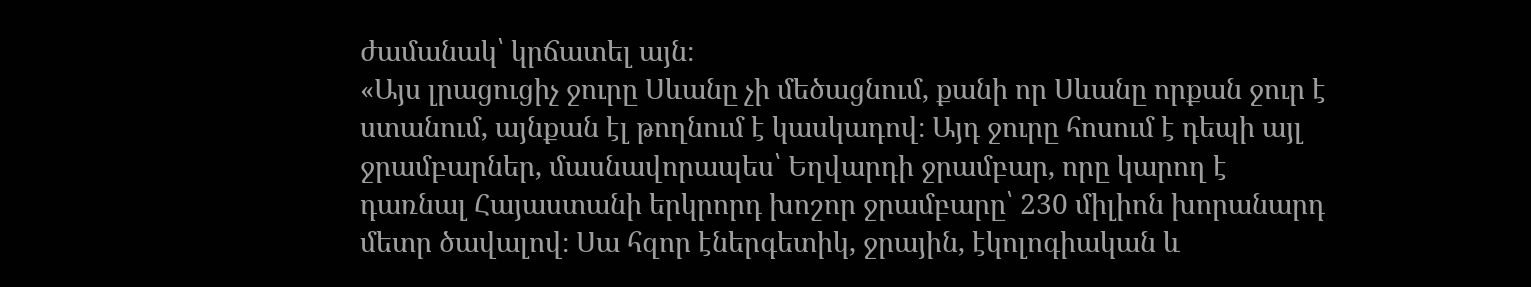ժամանակ՝ կրճատել այն։
«Այս լրացուցիչ ջուրը Սևանը չի մեծացնում, քանի որ Սևանը որքան ջուր է ստանում, այնքան էլ թողնում է կասկադով։ Այդ ջուրը հոսում է դեպի այլ ջրամբարներ, մասնավորապես՝ Եղվարդի ջրամբար, որը կարող է դառնալ Հայաստանի երկրորդ խոշոր ջրամբարը՝ 230 միլիոն խորանարդ մետր ծավալով։ Սա հզոր էներգետիկ, ջրային, էկոլոգիական և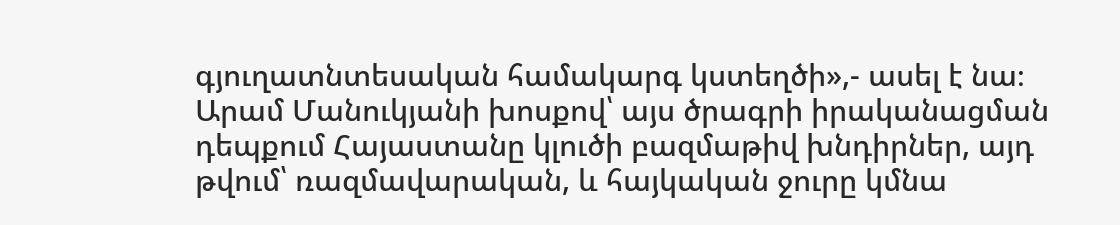գյուղատնտեսական համակարգ կստեղծի»,- ասել է նա։
Արամ Մանուկյանի խոսքով՝ այս ծրագրի իրականացման դեպքում Հայաստանը կլուծի բազմաթիվ խնդիրներ, այդ թվում՝ ռազմավարական, և հայկական ջուրը կմնա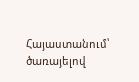Հայաստանում՝ ծառայելով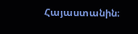Հայաստանին։